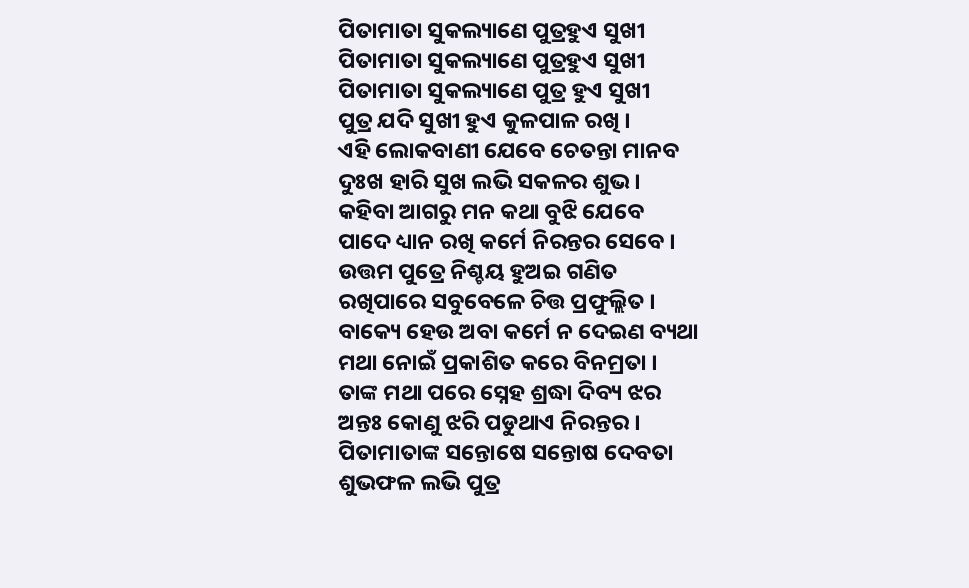ପିତାମାତା ସୁକଲ୍ୟାଣେ ପୁତ୍ରହୁଏ ସୁଖୀ
ପିତାମାତା ସୁକଲ୍ୟାଣେ ପୁତ୍ରହୁଏ ସୁଖୀ
ପିତାମାତା ସୁକଲ୍ୟାଣେ ପୁତ୍ର ହୁଏ ସୁଖୀ
ପୁତ୍ର ଯଦି ସୁଖୀ ହୁଏ କୁଳପାଳ ରଖି ।
ଏହି ଲୋକବାଣୀ ଯେବେ ଚେତନ୍ତା ମାନବ
ଦୁଃଖ ହାରି ସୁଖ ଲଭି ସକଳର ଶୁଭ ।
କହିବା ଆଗରୁ ମନ କଥା ବୁଝି ଯେବେ
ପାଦେ ଧ୍ୟାନ ରଖି କର୍ମେ ନିରନ୍ତର ସେବେ ।
ଉତ୍ତମ ପୁତ୍ରେ ନିଶ୍ଚୟ ହୁଅଇ ଗଣିତ
ରଖିପାରେ ସବୁବେଳେ ଚିତ୍ତ ପ୍ରଫୁଲ୍ଲିତ ।
ବାକ୍ୟେ ହେଉ ଅବା କର୍ମେ ନ ଦେଇଣ ବ୍ୟଥା
ମଥା ନୋଇଁ ପ୍ରକାଶିତ କରେ ବିନମ୍ରତା ।
ତାଙ୍କ ମଥା ପରେ ସ୍ନେହ ଶ୍ରଦ୍ଧା ଦିବ୍ୟ ଝର
ଅନ୍ତଃ କୋଣୁ ଝରି ପଡୁଥାଏ ନିରନ୍ତର ।
ପିତାମାତାଙ୍କ ସନ୍ତୋଷେ ସନ୍ତୋଷ ଦେବତା
ଶୁଭଫଳ ଲଭି ପୁତ୍ର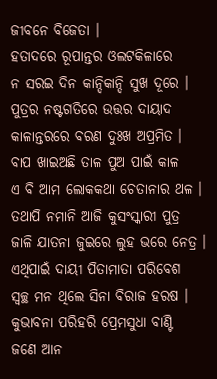ଜୀବନେ ବିଜେତା ।
ହତାଦରେ ରୂପାନ୍ତର ଓଲଟକିଳାରେ
ନ ସରଇ ଦିନ କାନ୍ଦିକାନ୍ଦି ସୁଖ ଦୂରେ ।
ପୁତ୍ରର ନଷ୍ଟଗତିରେ ଉତ୍ତର ଦାୟାଦ
କାଳାନ୍ତରରେ ବରଣ ଦୁଃଖ ଅପ୍ରମିତ ।
ବାପ ଖାଇଅଛି ତାଳ ପୁଅ ପାଇଁ କାଳ
ଏ ବି ଆମ ଲୋକକଥା ଚେତାନାର ଥଳ ।
ତଥାପି ନମାନି ଆଜି କୁସଂସ୍କାରୀ ପୁତ୍ର
ଜାଳି ଯାତନା ଜୁଇରେ ଲୁହ ଭରେ ନେତ୍ର ।
ଏଥିପାଇଁ ଦାୟୀ ପିତାମାତା ପରିବେଶ
ସ୍ବଚ୍ଛ ମନ ଥିଲେ ସିନା ବିରାଜ ହରଷ ।
କୁଭାବନା ପରିହରି ପ୍ରେମସୁଧା ବାଣ୍ଟି
ଜଣେ ଆନ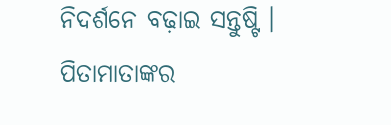ନିଦର୍ଶନେ ବଢ଼ାଇ ସନ୍ତୁଷ୍ଟି ।
ପିତାମାତାଙ୍କର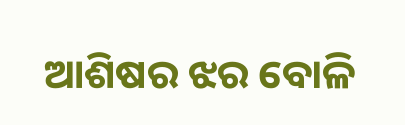ଆଶିଷର ଝର ବୋଳି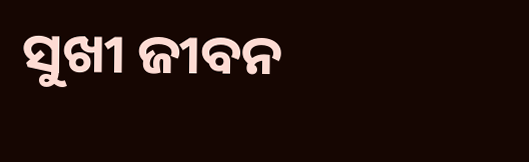ସୁଖୀ ଜୀବନ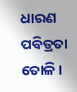ଧାରଣ ପବିତ୍ରତା ତୋଳି ।